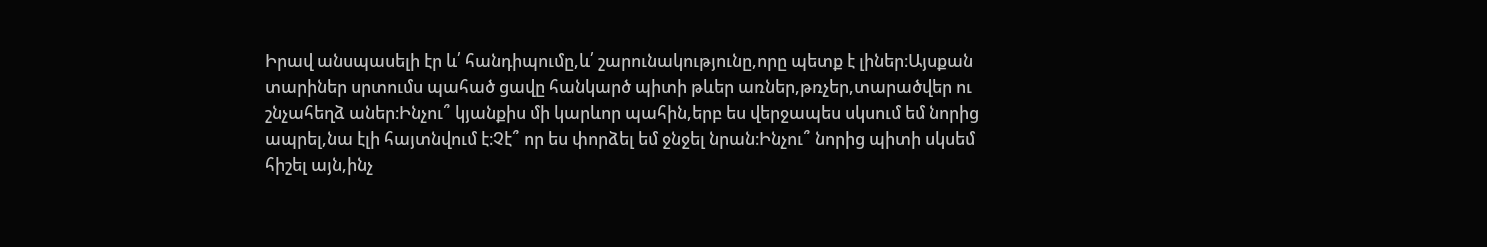Իրավ անսպասելի էր և՛ հանդիպումը,և՛ շարունակությունը,որը պետք է լիներ։Այսքան տարիներ սրտումս պահած ցավը հանկարծ պիտի թևեր առներ,թռչեր,տարածվեր ու շնչահեղձ աներ։Ինչու՞ կյանքիս մի կարևոր պահին,երբ ես վերջապես սկսում եմ նորից ապրել,նա էլի հայտնվում է։Չէ՞ որ ես փորձել եմ ջնջել նրան։Ինչու՞ նորից պիտի սկսեմ հիշել այն,ինչ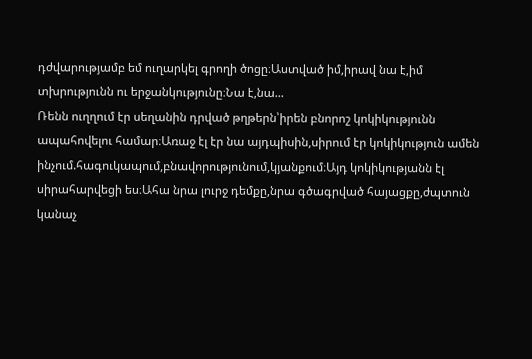դժվարությամբ եմ ուղարկել գրողի ծոցը։Աստված իմ,իրավ նա է,իմ տխրությունն ու երջանկությունը։Նա է,նա...
Ռենն ուղղում էր սեղանին դրված թղթերն՝իրեն բնորոշ կոկիկությունն ապահովելու համար։Առաջ էլ էր նա այդպիսին,սիրում էր կոկիկություն ամեն ինչում.հագուկապում,բնավորությունում,կյանքում։Այդ կոկիկությանն էլ սիրահարվեցի ես։Ահա նրա լուրջ դեմքը,նրա գծագրված հայացքը,ժպտուն կանաչ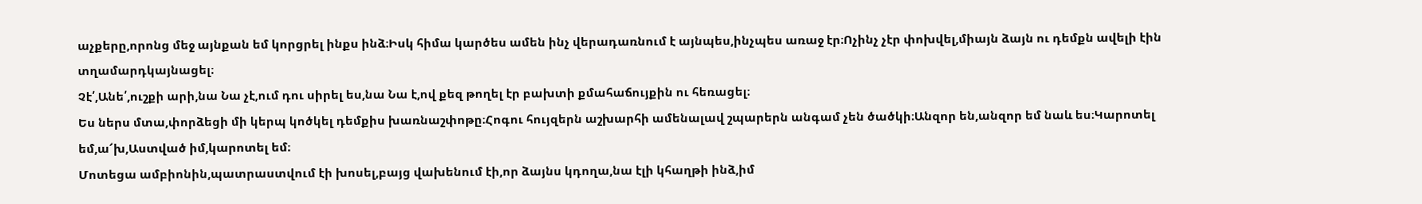աչքերը,որոնց մեջ այնքան եմ կորցրել ինքս ինձ։Իսկ հիմա կարծես ամեն ինչ վերադառնում է այնպես,ինչպես առաջ էր։Ոչինչ չէր փոխվել,միայն ձայն ու դեմքն ավելի էին տղամարդկայնացել։
Չէ՛,Անե՛,ուշքի արի,նա Նա չէ,ում դու սիրել ես,նա Նա է,ով քեզ թողել էր բախտի քմահաճույքին ու հեռացել։
Ես ներս մտա,փորձեցի մի կերպ կոծկել դեմքիս խառնաշփոթը։Հոգու հույզերն աշխարհի ամենալավ շպարերն անգամ չեն ծածկի։Անզոր են,անզոր եմ նաև ես։Կարոտել եմ,ա՜խ,Աստված իմ,կարոտել եմ։
Մոտեցա ամբիոնին,պատրաստվում էի խոսել,բայց վախենում էի,որ ձայնս կդողա,նա էլի կհաղթի ինձ,իմ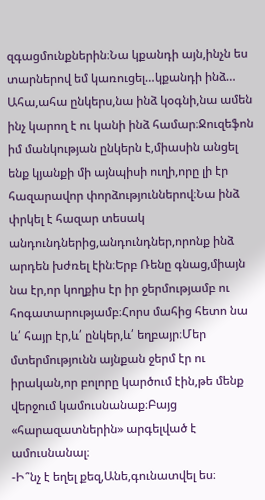զգացմունքներին։Նա կքանդի այն,ինչն ես տարներով եմ կառուցել…կքանդի ինձ…
Ահա,ահա ընկերս,նա ինձ կօգնի,նա ամեն ինչ կարող է ու կանի ինձ համար։Ջուզեֆոն իմ մանկության ընկերն է,միասին անցել ենք կյանքի մի այնպիսի ուղի,որը լի էր հազարավոր փորձություններով։Նա ինձ փրկել է հազար տեսակ անդունդներից,անդունդներ,որոնք ինձ արդեն խժռել էին։Երբ Ռենը գնաց,միայն նա էր,որ կողքիս էր իր ջերմությամբ ու հոգատարությամբ։Հորս մահից հետո նա և՛ հայր էր,և՛ ընկեր,և՛ եղբայր։Մեր մտերմությունն այնքան ջերմ էր ու իրական,որ բոլորը կարծում էին,թե մենք վերջում կամուսնանաք։Բայց «հարազատներին» արգելված է ամուսնանալ։
-Ի՞նչ է եղել քեզ,Անե,գունատվել ես։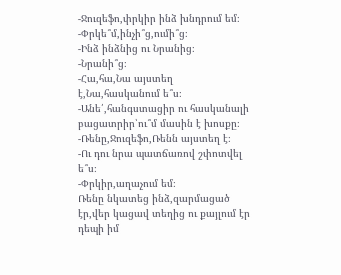-Ջուզեֆո,փրկիր ինձ խնդրում եմ։
-Փրկե՞մ,ինչի՞ց,ումի՞ց։
-Ինձ ինձնից ու Նրանից։
-Նրանի՞ց։
-Հա,հա,Նա այստեղ է,Նա,հասկանում ե՞ս։
-Անե՛,հանգստացիր ու հասկանալի բացատրիր՝ու՞մ մասին է խոսքը։
-Ռենը,Ջուզեֆո,Ռենն այստեղ է։
-Ու դու նրա պատճառով շփոտվել ե՞ս։
-Փրկիր,աղաչում եմ։
Ռենը նկատեց ինձ,զարմացած էր,վեր կացավ տեղից ու քայլում էր դեպի իմ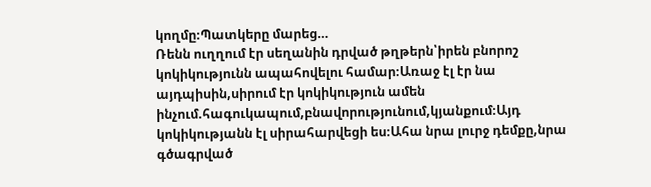կողմը։Պատկերը մարեց…
Ռենն ուղղում էր սեղանին դրված թղթերն՝իրեն բնորոշ կոկիկությունն ապահովելու համար։Առաջ էլ էր նա այդպիսին,սիրում էր կոկիկություն ամեն ինչում.հագուկապում,բնավորությունում,կյանքում։Այդ կոկիկությանն էլ սիրահարվեցի ես։Ահա նրա լուրջ դեմքը,նրա գծագրված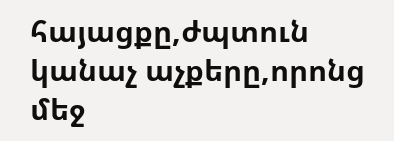հայացքը,ժպտուն կանաչ աչքերը,որոնց մեջ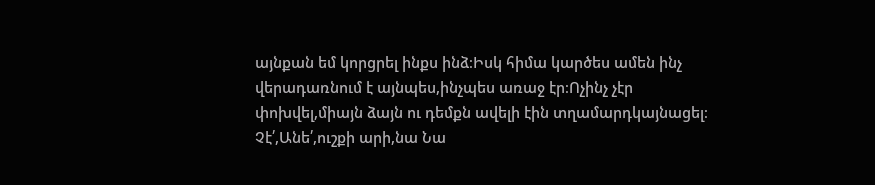այնքան եմ կորցրել ինքս ինձ։Իսկ հիմա կարծես ամեն ինչ վերադառնում է այնպես,ինչպես առաջ էր։Ոչինչ չէր փոխվել,միայն ձայն ու դեմքն ավելի էին տղամարդկայնացել։
Չէ՛,Անե՛,ուշքի արի,նա Նա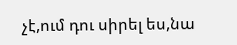չէ,ում դու սիրել ես,նա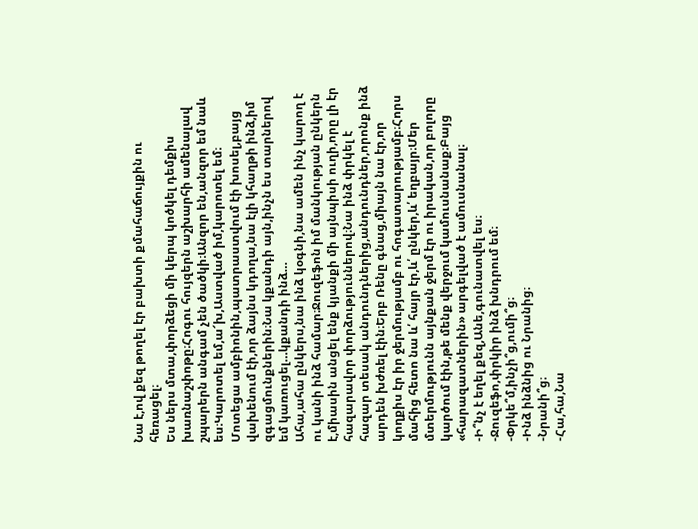Նա է,ով քեզ թողել էր բախտի քմահաճույքին ու հեռացել։
Ես ներս մտա,փորձեցի մի կերպ կոծկել դեմքիս խառնաշփոթը։Հոգու հույզերն աշխարհի ամենալավ շպարերն անգամ չեն ծածկի։Անզոր են,անզոր եմ նաև ես։Կարոտել եմ,ա՜խ,Աստված իմ,կարոտել եմ։
Մոտեցա ամբիոնին,պատրաստվում էի խոսել,բայց վախենում էի,որ ձայնս կդողա,նա էլի կհաղթի ինձ,իմ զգացմունքներին։Նա կքանդի այն,ինչն ես տարներով եմ կառուցել…կքանդի ինձ…
Ահա,ահա ընկերս,նա ինձ կօգնի,նա ամեն ինչ կարող է ու կանի ինձ համար։Ջուզեֆոն իմ մանկության ընկերն է,միասին անցել ենք կյանքի մի այնպիսի ուղի,որը լի էր հազարավոր փորձություններով։Նա ինձ փրկել է հազար տեսակ անդունդներից,անդունդներ,որոնք ինձ արդեն խժռել էին։Երբ Ռենը գնաց,միայն նա էր,որ կողքիս էր իր ջերմությամբ ու հոգատարությամբ։Հորս մահից հետո նա և՛ հայր էր,և՛ ընկեր,և՛ եղբայր։Մեր մտերմությունն այնքան ջերմ էր ու իրական,որ բոլորը կարծում էին,թե մենք վերջում կամուսնանաք։Բայց «հարազատներին» արգելված է ամուսնանալ։
-Ի՞նչ է եղել քեզ,Անե,գունատվել ես։
-Ջուզեֆո,փրկիր ինձ խնդրում եմ։
-Փրկե՞մ,ինչի՞ց,ումի՞ց։
-Ինձ ինձնից ու Նրանից։
-Նրանի՞ց։
-Հա,հա,Նա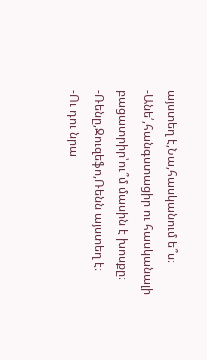այստեղ է,Նա,հասկանում ե՞ս։
-Անե՛,հանգստացիր ու հասկանալի բացատրիր՝ու՞մ մասին է խոսքը։
-Ռենը,Ջուզեֆո,Ռենն այստեղ է։
-Ու դու նրա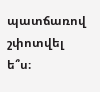պատճառով շփոտվել ե՞ս։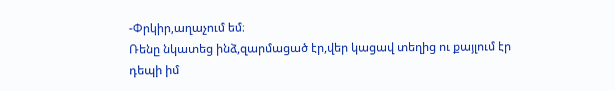-Փրկիր,աղաչում եմ։
Ռենը նկատեց ինձ,զարմացած էր,վեր կացավ տեղից ու քայլում էր դեպի իմ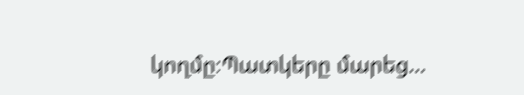կողմը։Պատկերը մարեց…